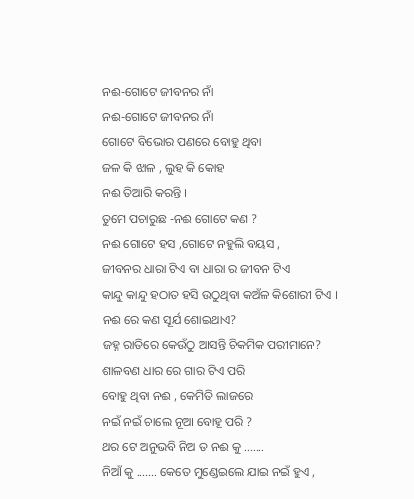ନଈ-ଗୋଟେ ଜୀବନର ନାଁ
ନଈ-ଗୋଟେ ଜୀବନର ନାଁ
ଗୋଟେ ବିଭୋର ପଣରେ ବୋହୁ ଥିବା
ଜଳ କି ଝାଳ , ଲୁହ କି କୋହ
ନଈ ତିଆରି କରନ୍ତି ।
ତୁମେ ପଚାରୁଛ -ନଈ ଗୋଟେ କଣ ?
ନଈ ଗୋଟେ ହସ ,ଗୋଟେ ନହୁଲି ବୟସ ,
ଜୀବନର ଧାରା ଟିଏ ବା ଧାରା ର ଜୀବନ ଟିଏ
କାନ୍ଦୁ କାନ୍ଦୁ ହଠାତ ହସି ଉଠୁଥିବା କଅଁଳ କିଶୋରୀ ଟିଏ ।
ନଈ ରେ କଣ ସୂର୍ଯ ଶୋଇଥାଏ?
ଜହ୍ନ ରାତିରେ କେଉଁଠୁ ଆସନ୍ତି ଚିକମିକ ପରୀମାନେ?
ଶାଳବଣ ଧାର ରେ ଗାର ଟିଏ ପରି
ବୋହୁ ଥିବା ନଈ , କେମିତି ଲାଜରେ
ନଇଁ ନଇଁ ଚାଲେ ନୂଆ ବୋହୂ ପରି ?
ଥର ଟେ ଅନୁଭବି ନିଅ ତ ନଈ କୁ .......
ନିଆଁ କୁ ....... କେତେ ମୁଣ୍ଡେଇଲେ ଯାଇ ନଇଁ ହୁଏ ,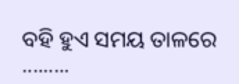ବହି ହୁଏ ସମୟ ତାଳରେ .........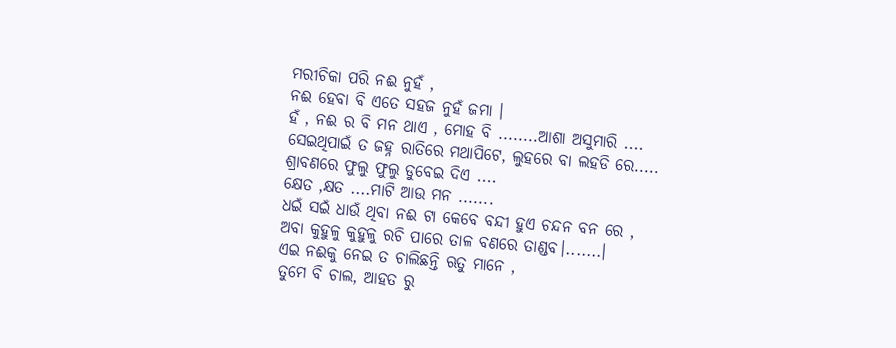ମରୀଚିକା ପରି ନଈ ନୁହଁ ,
ନଈ ହେବା ବି ଏତେ ସହଜ ନୁହଁ ଜମା ।
ହଁ , ନଈ ର ବି ମନ ଥାଏ , ମୋହ ବି ........ଆଶା ଅସୁମାରି ....
ସେଇଥିପାଇଁ ତ ଜହ୍ନ ରାତିରେ ମଥାପିଟେ, ଲୁହରେ ବା ଲହଡି ରେ.....
ଶ୍ରାବଣରେ ଫୁଲୁ ଫୁଲୁ ଡୁବେଇ ଦିଏ ....
କ୍ଷେତ ,କ୍ଷତ ....ମାଟି ଆଉ ମନ .......
ଧଇଁ ସଇଁ ଧାଉଁ ଥିବା ନଈ ଟା କେବେ ବନ୍ଦୀ ହୁଏ ଚନ୍ଦନ ବନ ରେ ,
ଅବା କୁହୁଳୁ କୁହୁଳୁ ରଚି ପାରେ ତାଳ ବଣରେ ତାଣ୍ଡବ।.......।
ଏଇ ନଈକୁ ନେଇ ତ ଚାଲିଛନ୍ତି ଋତୁ ମାନେ ,
ତୁମେ ବି ଚାଲ, ଆହତ ରୁ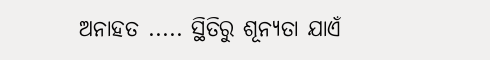ଅନାହତ ..... ସ୍ଥିତିରୁ ଶୂନ୍ୟତା ଯାଏଁ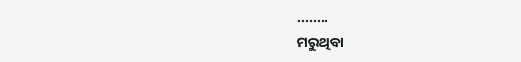........
ମରୁଥିବା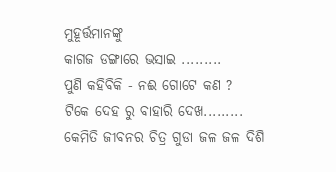ମୁହୂର୍ତ୍ତମାନଙ୍କୁ
କାଗଜ ଡଙ୍ଗାରେ ଭସାଇ .........
ପୁଣି କହିବିକି - ନଈ ଗୋଟେ କଣ ?
ଟିକେ ଦେହ ରୁ ବାହାରି ଦେଖ.........
କେମିତି ଜୀବନର ଚିତ୍ର ଗୁଡା ଜଳ ଜଳ ଦିଶି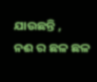ଯାଉଛନ୍ତି ,
ନଈ ର ଛଳ ଛଳ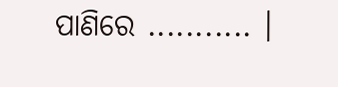ପାଣିରେ ........... ।